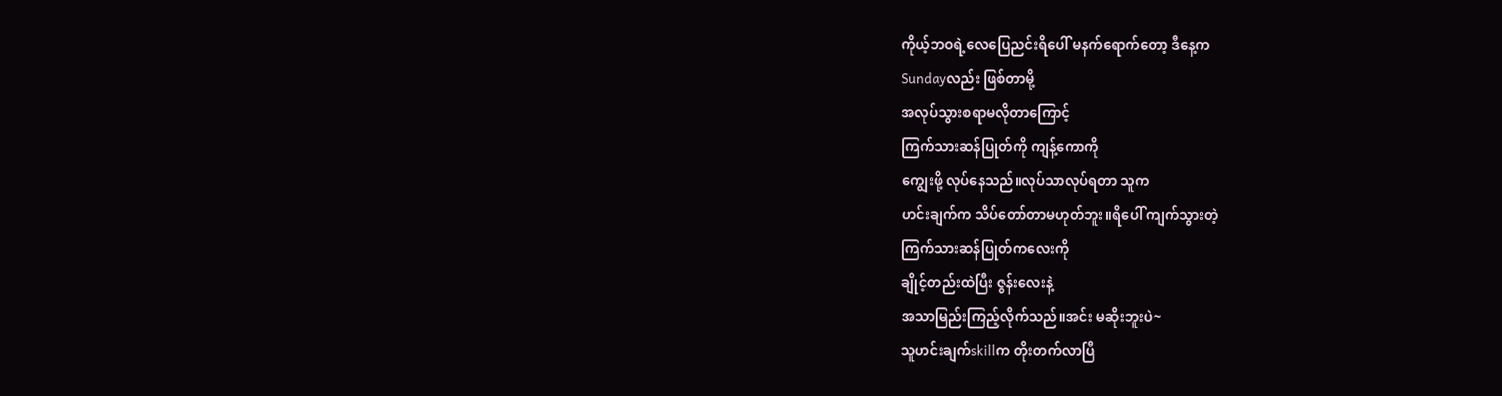ကိုယ့်ဘဝရဲ့လေပြေညင်းရိပေါ် မနက်ရောက်တော့ ဒီနေ့က
Sundayလည်း ဖြစ်တာမို့
အလုပ်သွားစရာမလိုတာကြောင့်
ကြက်သားဆန်ပြုတ်ကို ကျန့်ကောကို
ကျွေးဖို့ လုပ်နေသည်။လုပ်သာလုပ်ရတာ သူက
ဟင်းချက်က သိပ်တော်တာမဟုတ်ဘူး။ရိပေါ် ကျက်သွားတဲ့
ကြက်သားဆန်ပြုတ်ကလေးကို
ချိုင့်တည်းထဲပြီး ဇွန်းလေးနဲ့
အသာမြည်းကြည့်လိုက်သည်။အင်း မဆိုးဘူးပဲ~
သူဟင်းချက်skillက တိုးတက်လာပြီ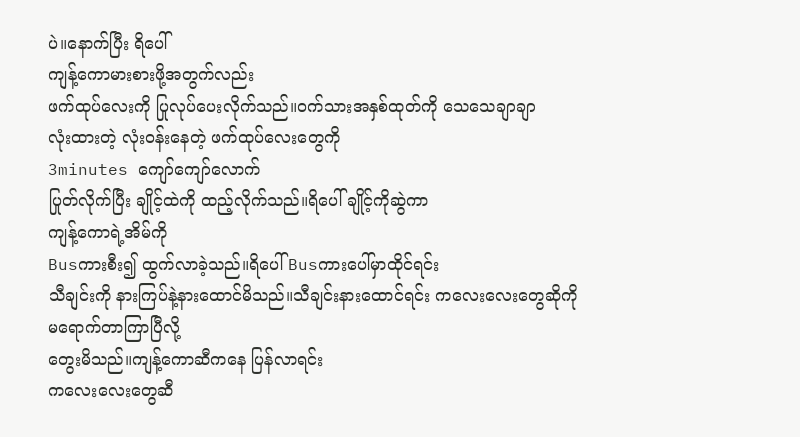ပဲ။နောက်ပြီး ရိပေါ်
ကျန့်ကောမားစားဖို့အတွက်လည်း
ဖက်ထုပ်လေးကို ပြုလုပ်ပေးလိုက်သည်။ဝက်သားအနှစ်ထုတ်ကို သေသေချာချာ
လုံးထားတဲ့ လုံးဝန်းနေတဲ့ ဖက်ထုပ်လေးတွေကို
3minutes ကျော်ကျော်လောက်
ပြုတ်လိုက်ပြီး ချိုင့်ထဲကို ထည့်လိုက်သည်။ရိပေါ် ချိုင့်ကိုဆွဲကာ
ကျန့်ကောရဲ့အိမ်ကို
Busကားစီး၍ ထွက်လာခဲ့သည်။ရိပေါ် Busကားပေါ်မှာထိုင်ရင်း
သီချင်းကို နားကြပ်နဲ့နားထောင်မိသည်။သီချင်းနားထောင်ရင်း ကလေးလေးတွေဆိုကို
မရောက်တာကြာပြီလို့
တွေးမိသည်။ကျန့်ကောဆီကနေ ပြန်လာရင်း
ကလေးလေးတွေဆီ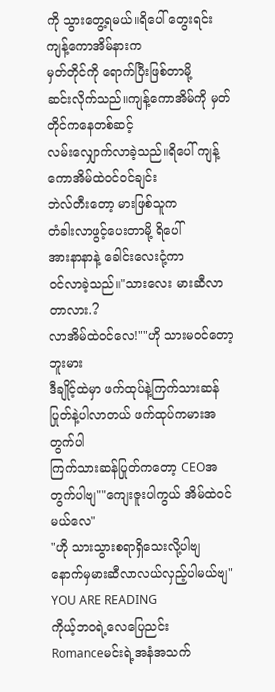ကို သွားတွေ့ရမယ်။ရိပေါ် တွေးရင်း ကျန့်ကောအိမ်နားက
မှတ်တိုင်ကို ရောက်ပြီးဖြစ်တာမို့
ဆင်းလိုက်သည်။ကျန့်ကောအိမ်ကို မှတ်တိုင်ကနေတစ်ဆင့်
လမ်းလျှောက်လာခဲ့သည်။ရိပေါ် ကျန့်ကောအိမ်ထဲဝင်ဝင်ချင်း
ဘဲလ်တီးတော့ မားဖြစ်သူက
တံခါးလာဖွင့်ပေးတာမို့ ရိပေါ်
အားနာနာနဲ့ ခေါင်းလေးငုံ့ကာ
ဝင်လာခဲ့သည်။"သားလေး မားဆီလာတာလား.?
လာအိမ်ထဲဝင်လေ!""ဟို သားမဝင်တော့ဘူးမား
ဒီချိုင့်ထဲမှာ ဖက်ထုပ်နဲ့ကြက်သားဆန်ပြုတ်နဲ့ပါလာတယ် ဖက်ထုပ်ကမားအတွက်ပါ
ကြက်သားဆန်ပြုတ်ကတော့ CEOအတွက်ပါဗျ""ကျေးဇူးပါကွယ် အိမ်ထဲဝင်မယ်လေ"
"ဟို သားသွားစရာရှိသေးလို့ပါဗျ
နောက်မှမားဆီလာလယ်လှည့်ပါမယ်ဗျ"
YOU ARE READING
ကိုယ့်ဘဝရဲ့လေပြေညင်း
Romanceမင်းရဲ့အနံအသက်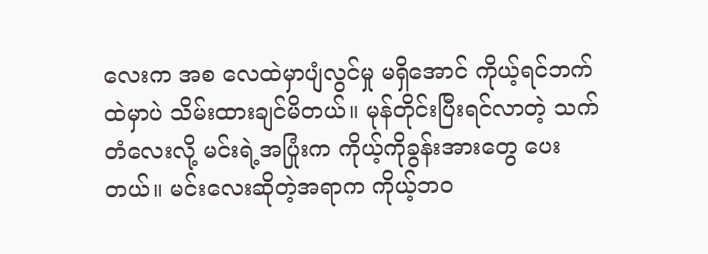လေးက အစ လေထဲမှာပျံလွင်မှု မရှိအောင် ကိုယ့်ရင်ဘက်ထဲမှာပဲ သိမ်းထားချင်မိတယ်။ မုန်တိုင်းပြီးရင်လာတဲ့ သက်တံလေးလို့ မင်းရဲ့အပြုံးက ကိုယ့်ကိုခွန်းအားတွေ ပေးတယ်။ မင်းလေးဆိုတဲ့အရာက ကိုယ့်ဘဝ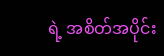ရဲ့ အစိတ်အပိုင်း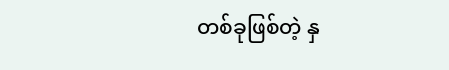တစ်ခုဖြစ်တဲ့ နှ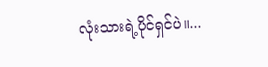လုံးသားရဲ့ပိုင်ရှင်ပဲ။...